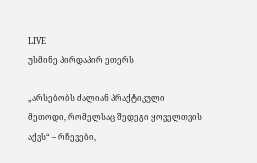LIVE
უსმინე პირდაპირ ეთერს

„არსებობს ძალიან პრაქტიკული მეთოდი, რომელსაც შედეგი ყოველთვის აქვს“ – რჩევები,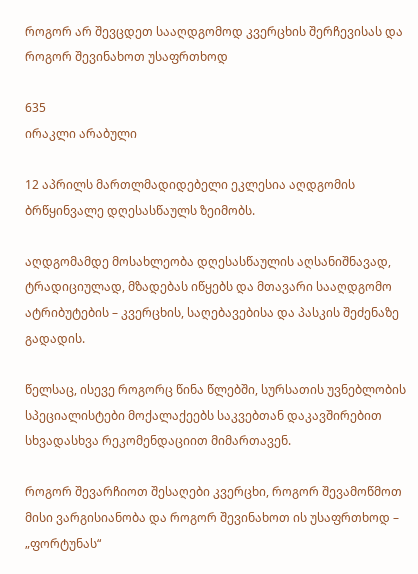როგორ არ შევცდეთ სააღდგომოდ კვერცხის შერჩევისას და როგორ შევინახოთ უსაფრთხოდ

635
ირაკლი არაბული

12 აპრილს მართლმადიდებელი ეკლესია აღდგომის ბრწყინვალე დღესასწაულს ზეიმობს.

აღდგომამდე მოსახლეობა დღესასწაულის აღსანიშნავად, ტრადიციულად, მზადებას იწყებს და მთავარი სააღდგომო ატრიბუტების – კვერცხის, საღებავებისა და პასკის შეძენაზე გადადის.

წელსაც, ისევე როგორც წინა წლებში, სურსათის უვნებლობის სპეციალისტები მოქალაქეებს საკვებთან დაკავშირებით სხვადასხვა რეკომენდაციით მიმართავენ.

როგორ შევარჩიოთ შესაღები კვერცხი, როგორ შევამოწმოთ მისი ვარგისიანობა და როგორ შევინახოთ ის უსაფრთხოდ – „ფორტუნას“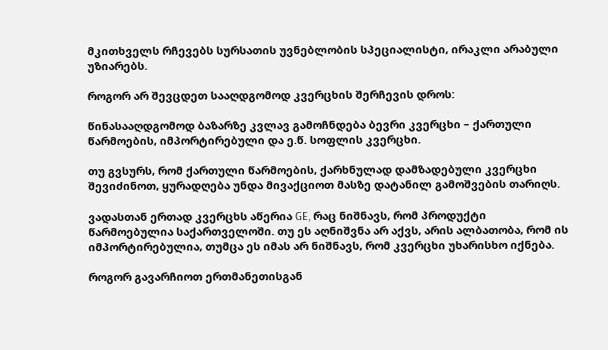მკითხველს რჩევებს სურსათის უვნებლობის სპეციალისტი, ირაკლი არაბული უზიარებს.

როგორ არ შევცდეთ სააღდგომოდ კვერცხის შერჩევის დროს:

წინასააღდგომოდ ბაზარზე კვლავ გამოჩნდება ბევრი კვერცხი – ქართული წარმოების, იმპორტირებული და ე.წ. სოფლის კვერცხი.

თუ გვსურს, რომ ქართული წარმოების, ქარხნულად დამზადებული კვერცხი შევიძინოთ, ყურადღება უნდა მივაქციოთ მასზე დატანილ გამოშვების თარიღს.

ვადასთან ერთად კვერცხს აწერია GE, რაც ნიშნავს, რომ პროდუქტი წარმოებულია საქართველოში. თუ ეს აღნიშვნა არ აქვს, არის ალბათობა, რომ ის იმპორტირებულია, თუმცა ეს იმას არ ნიშნავს, რომ კვერცხი უხარისხო იქნება.

როგორ გავარჩიოთ ერთმანეთისგან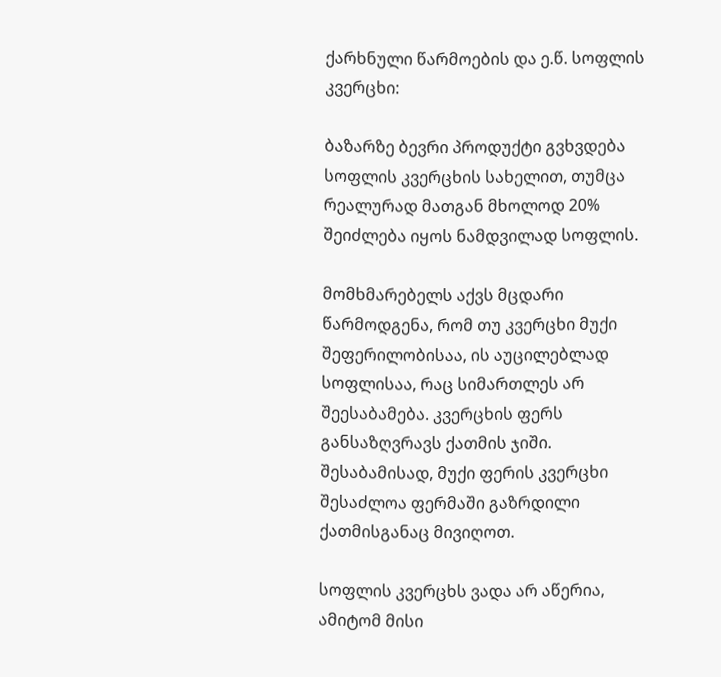ქარხნული წარმოების და ე.წ. სოფლის კვერცხი:

ბაზარზე ბევრი პროდუქტი გვხვდება სოფლის კვერცხის სახელით, თუმცა რეალურად მათგან მხოლოდ 20% შეიძლება იყოს ნამდვილად სოფლის.

მომხმარებელს აქვს მცდარი წარმოდგენა, რომ თუ კვერცხი მუქი შეფერილობისაა, ის აუცილებლად სოფლისაა, რაც სიმართლეს არ შეესაბამება. კვერცხის ფერს განსაზღვრავს ქათმის ჯიში. შესაბამისად, მუქი ფერის კვერცხი შესაძლოა ფერმაში გაზრდილი ქათმისგანაც მივიღოთ.

სოფლის კვერცხს ვადა არ აწერია, ამიტომ მისი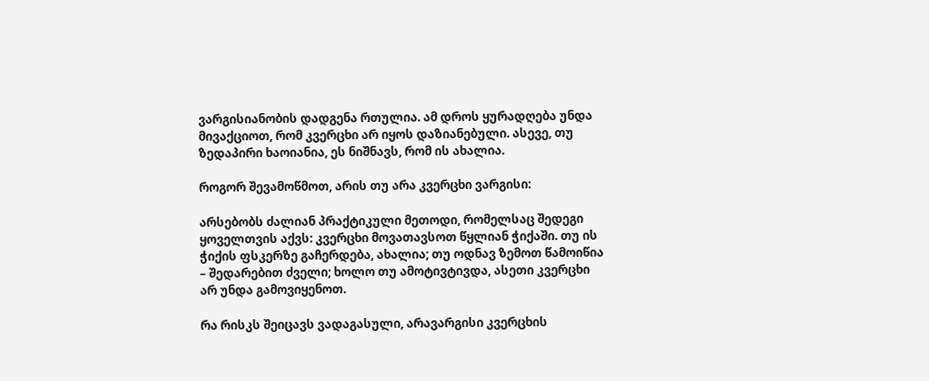ვარგისიანობის დადგენა რთულია. ამ დროს ყურადღება უნდა მივაქციოთ, რომ კვერცხი არ იყოს დაზიანებული. ასევე, თუ ზედაპირი ხაოიანია, ეს ნიშნავს, რომ ის ახალია.

როგორ შევამოწმოთ, არის თუ არა კვერცხი ვარგისი:

არსებობს ძალიან პრაქტიკული მეთოდი, რომელსაც შედეგი ყოველთვის აქვს: კვერცხი მოვათავსოთ წყლიან ჭიქაში. თუ ის ჭიქის ფსკერზე გაჩერდება, ახალია; თუ ოდნავ ზემოთ წამოიწია – შედარებით ძველი; ხოლო თუ ამოტივტივდა, ასეთი კვერცხი არ უნდა გამოვიყენოთ.

რა რისკს შეიცავს ვადაგასული, არავარგისი კვერცხის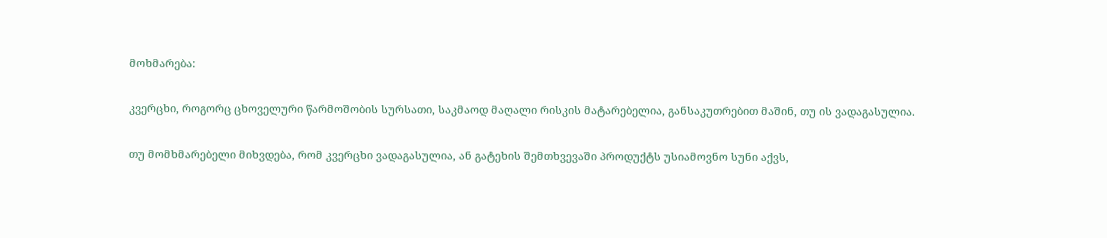მოხმარება:

კვერცხი, როგორც ცხოველური წარმოშობის სურსათი, საკმაოდ მაღალი რისკის მატარებელია, განსაკუთრებით მაშინ, თუ ის ვადაგასულია.

თუ მომხმარებელი მიხვდება, რომ კვერცხი ვადაგასულია, ან გატეხის შემთხვევაში პროდუქტს უსიამოვნო სუნი აქვს,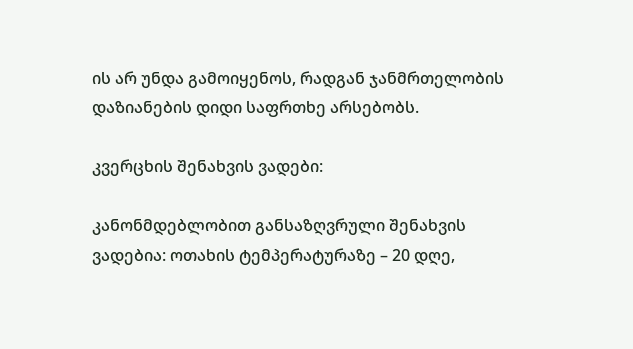ის არ უნდა გამოიყენოს, რადგან ჯანმრთელობის დაზიანების დიდი საფრთხე არსებობს.

კვერცხის შენახვის ვადები:

კანონმდებლობით განსაზღვრული შენახვის ვადებია: ოთახის ტემპერატურაზე – 20 დღე,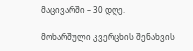მაცივარში – 30 დღე.

მოხარშული კვერცხის შენახვის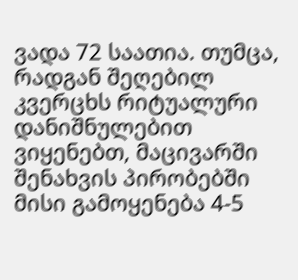ვადა 72 საათია. თუმცა, რადგან შეღებილ კვერცხს რიტუალური დანიშნულებით ვიყენებთ, მაცივარში შენახვის პირობებში მისი გამოყენება 4-5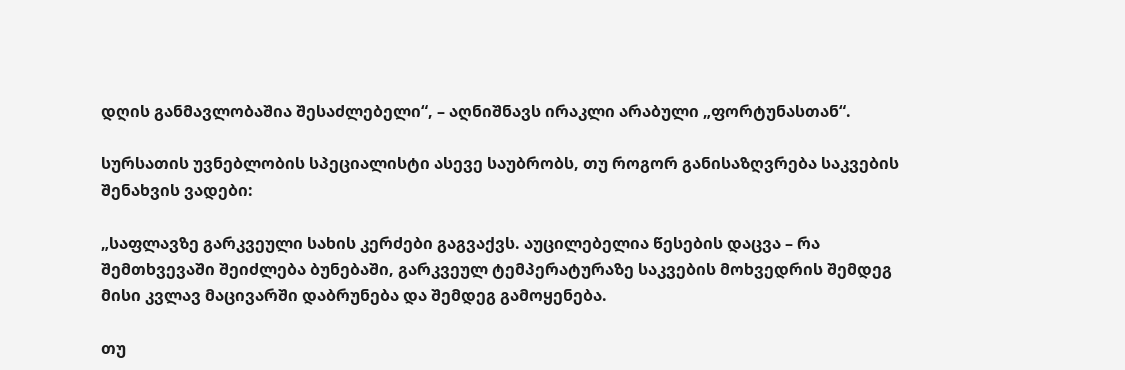დღის განმავლობაშია შესაძლებელი“, – აღნიშნავს ირაკლი არაბული „ფორტუნასთან“.

სურსათის უვნებლობის სპეციალისტი ასევე საუბრობს, თუ როგორ განისაზღვრება საკვების შენახვის ვადები:

„საფლავზე გარკვეული სახის კერძები გაგვაქვს. აუცილებელია წესების დაცვა – რა შემთხვევაში შეიძლება ბუნებაში, გარკვეულ ტემპერატურაზე საკვების მოხვედრის შემდეგ მისი კვლავ მაცივარში დაბრუნება და შემდეგ გამოყენება.

თუ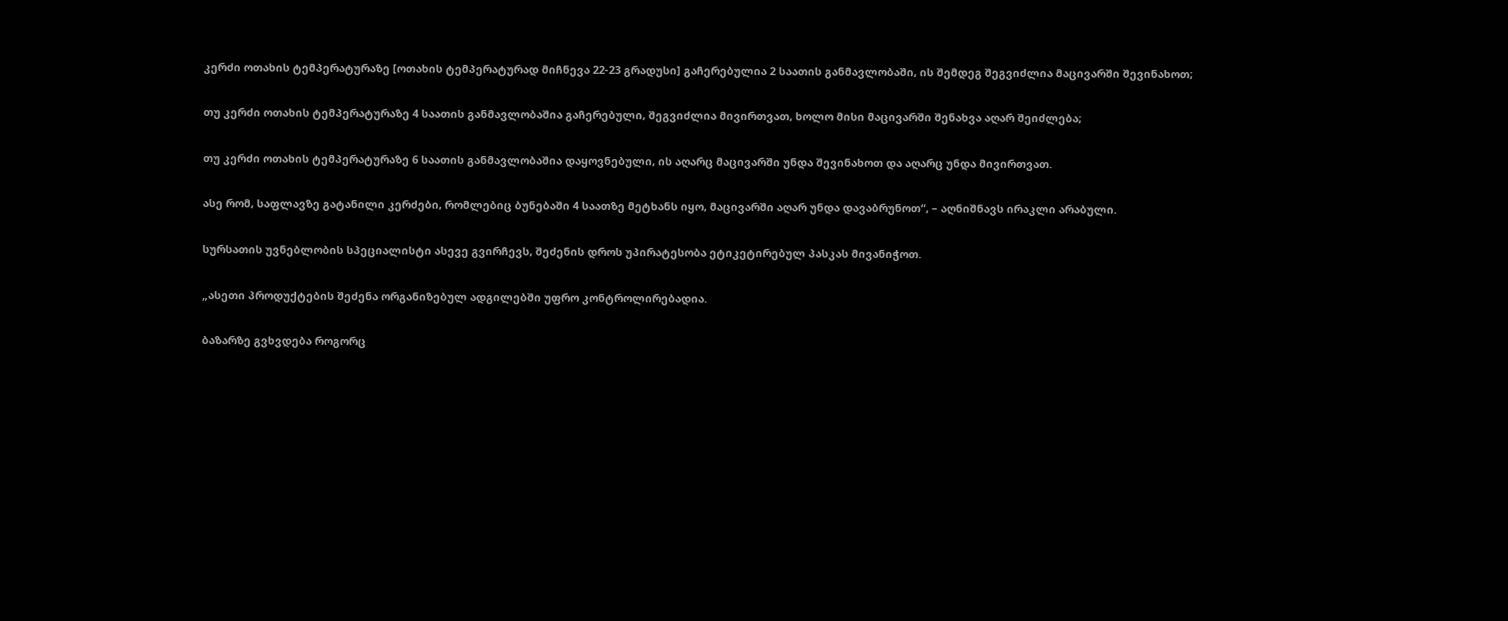კერძი ოთახის ტემპერატურაზე [ოთახის ტემპერატურად მიჩნევა 22-23 გრადუსი] გაჩერებულია 2 საათის განმავლობაში, ის შემდეგ შეგვიძლია მაცივარში შევინახოთ;

თუ კერძი ოთახის ტემპერატურაზე 4 საათის განმავლობაშია გაჩერებული, შეგვიძლია მივირთვათ, ხოლო მისი მაცივარში შენახვა აღარ შეიძლება;

თუ კერძი ოთახის ტემპერატურაზე 6 საათის განმავლობაშია დაყოვნებული, ის აღარც მაცივარში უნდა შევინახოთ და აღარც უნდა მივირთვათ.

ასე რომ, საფლავზე გატანილი კერძები, რომლებიც ბუნებაში 4 საათზე მეტხანს იყო, მაცივარში აღარ უნდა დავაბრუნოთ“, – აღნიშნავს ირაკლი არაბული.

სურსათის უვნებლობის სპეციალისტი ასევე გვირჩევს, შეძენის დროს უპირატესობა ეტიკეტირებულ პასკას მივანიჭოთ.

„ასეთი პროდუქტების შეძენა ორგანიზებულ ადგილებში უფრო კონტროლირებადია.

ბაზარზე გვხვდება როგორც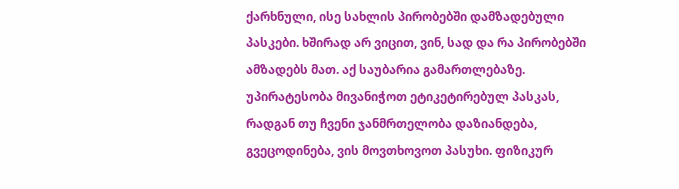ქარხნული, ისე სახლის პირობებში დამზადებული პასკები. ხშირად არ ვიცით, ვინ, სად და რა პირობებში ამზადებს მათ. აქ საუბარია გამართლებაზე. უპირატესობა მივანიჭოთ ეტიკეტირებულ პასკას, რადგან თუ ჩვენი ჯანმრთელობა დაზიანდება, გვეცოდინება, ვის მოვთხოვოთ პასუხი. ფიზიკურ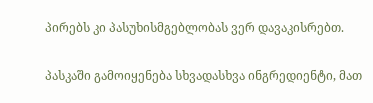პირებს კი პასუხისმგებლობას ვერ დავაკისრებთ.

პასკაში გამოიყენება სხვადასხვა ინგრედიენტი, მათ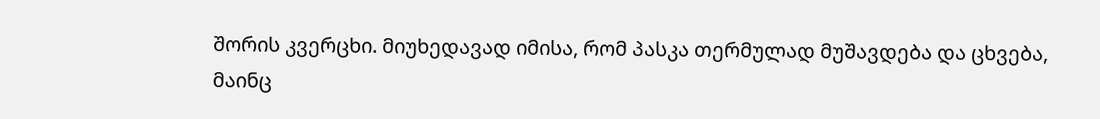შორის კვერცხი. მიუხედავად იმისა, რომ პასკა თერმულად მუშავდება და ცხვება, მაინც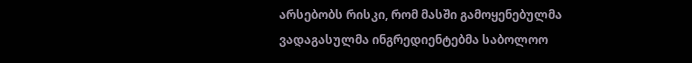არსებობს რისკი, რომ მასში გამოყენებულმა ვადაგასულმა ინგრედიენტებმა საბოლოო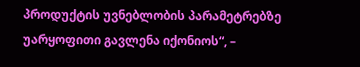პროდუქტის უვნებლობის პარამეტრებზე უარყოფითი გავლენა იქონიოს“, –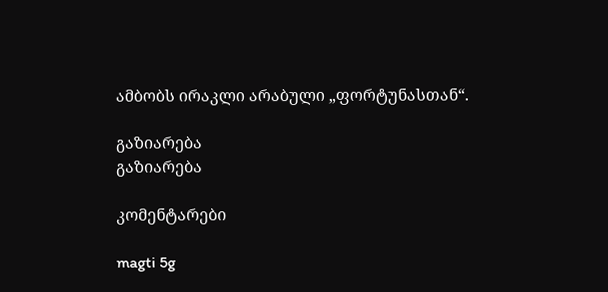ამბობს ირაკლი არაბული „ფორტუნასთან“.

გაზიარება
გაზიარება

კომენტარები

magti 5g